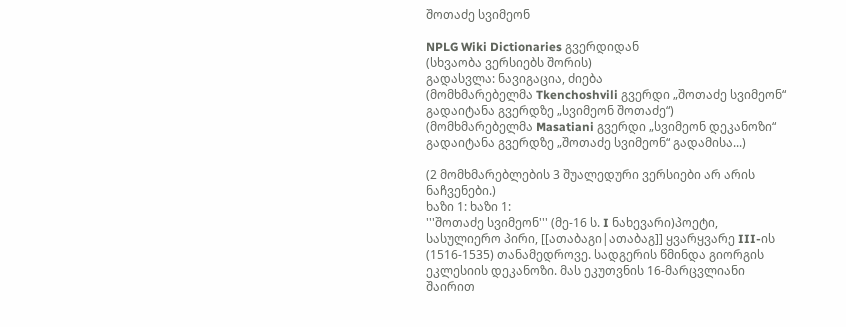შოთაძე სვიმეონ

NPLG Wiki Dictionaries გვერდიდან
(სხვაობა ვერსიებს შორის)
გადასვლა: ნავიგაცია, ძიება
(მომხმარებელმა Tkenchoshvili გვერდი „შოთაძე სვიმეონ“ გადაიტანა გვერდზე „სვიმეონ შოთაძე“)
(მომხმარებელმა Masatiani გვერდი „სვიმეონ დეკანოზი“ გადაიტანა გვერდზე „შოთაძე სვიმეონ“ გადამისა...)

(2 მომხმარებლების 3 შუალედური ვერსიები არ არის ნაჩვენები.)
ხაზი 1: ხაზი 1:
'''შოთაძე სვიმეონ''' (მე-16 ს. I ნახევარი)პოეტი, სასულიერო პირი, [[ათაბაგი|ათაბაგ]] ყვარყვარე III-ის (1516-1535) თანამედროვე. სადგერის წმინდა გიორგის ეკლესიის დეკანოზი. მას ეკუთვნის 16-მარცვლიანი შაირით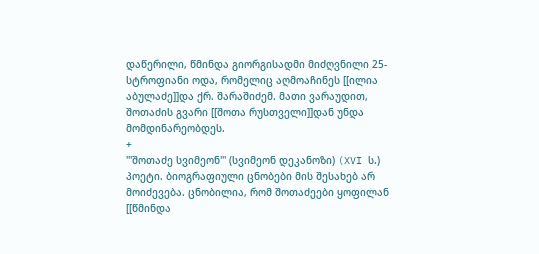დაწერილი, წმინდა გიორგისადმი მიძღვნილი 25-სტროფიანი ოდა, რომელიც აღმოაჩინეს [[ილია აბულაძე]]და ქრ. შარაშიძემ. მათი ვარაუდით, შოთაძის გვარი [[შოთა რუსთველი]]დან უნდა მომდინარეობდეს.
+
'''შოთაძე სვიმეონ''' (სვიმეონ დეკანოზი) (XVI ს.) პოეტი. ბიოგრაფიული ცნობები მის შესახებ არ მოიძევება. ცნობილია, რომ შოთაძეები ყოფილან [[წმინდა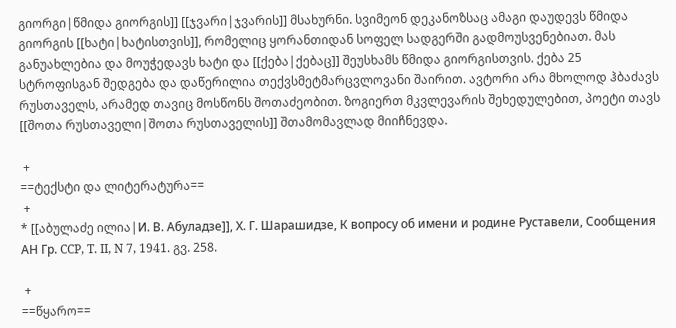გიორგი|წმიდა გიორგის]] [[ჯვარი|ჯვარის]] მსახურნი. სვიმეონ დეკანოზსაც ამაგი დაუდევს წმიდა გიორგის [[ხატი|ხატისთვის]], რომელიც ყორანთიდან სოფელ სადგერში გადმოუსვენებიათ. მას განუახლებია და მოუჭედავს ხატი და [[ქება|ქებაც]] შეუსხამს წმიდა გიორგისთვის. ქება 25 სტროფისგან შედგება და დაწერილია თექვსმეტმარცვლოვანი შაირით. ავტორი არა მხოლოდ ჰბაძავს რუსთაველს, არამედ თავიც მოსწონს შოთაძეობით. ზოგიერთ მკვლევარის შეხედულებით, პოეტი თავს [[შოთა რუსთაველი|შოთა რუსთაველის]] შთამომავლად მიიჩნევდა.

 +
==ტექსტი და ლიტერატურა==
 +
* [[აბულაძე ილია|И. В. Абуладзе]], Х. Г. Шарашидзе, К вопросу об имени и родине Руставели, Сообщения АН Гр. CCP, T. II, N 7, 1941. გვ. 258.

 +
==წყარო==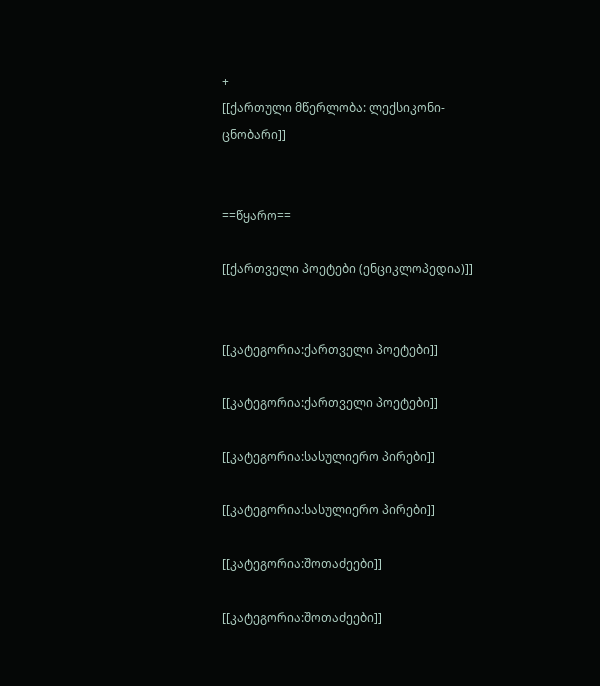+
[[ქართული მწერლობა: ლექსიკონი-ცნობარი]]


==წყარო==

[[ქართველი პოეტები (ენციკლოპედია)]]


[[კატეგორია:ქართველი პოეტები]]

[[კატეგორია:ქართველი პოეტები]]

[[კატეგორია:სასულიერო პირები]]

[[კატეგორია:სასულიერო პირები]]

[[კატეგორია:შოთაძეები]]

[[კატეგორია:შოთაძეები]]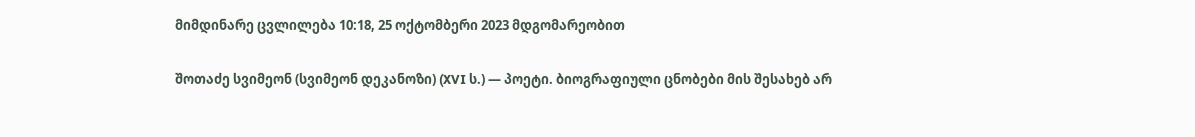მიმდინარე ცვლილება 10:18, 25 ოქტომბერი 2023 მდგომარეობით

შოთაძე სვიმეონ (სვიმეონ დეკანოზი) (XVI ს.) — პოეტი. ბიოგრაფიული ცნობები მის შესახებ არ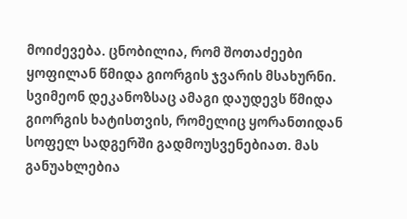მოიძევება. ცნობილია, რომ შოთაძეები ყოფილან წმიდა გიორგის ჯვარის მსახურნი. სვიმეონ დეკანოზსაც ამაგი დაუდევს წმიდა გიორგის ხატისთვის, რომელიც ყორანთიდან სოფელ სადგერში გადმოუსვენებიათ. მას განუახლებია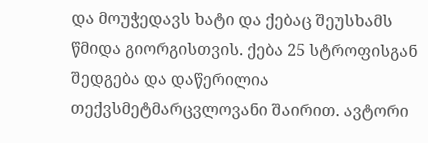და მოუჭედავს ხატი და ქებაც შეუსხამს წმიდა გიორგისთვის. ქება 25 სტროფისგან შედგება და დაწერილია თექვსმეტმარცვლოვანი შაირით. ავტორი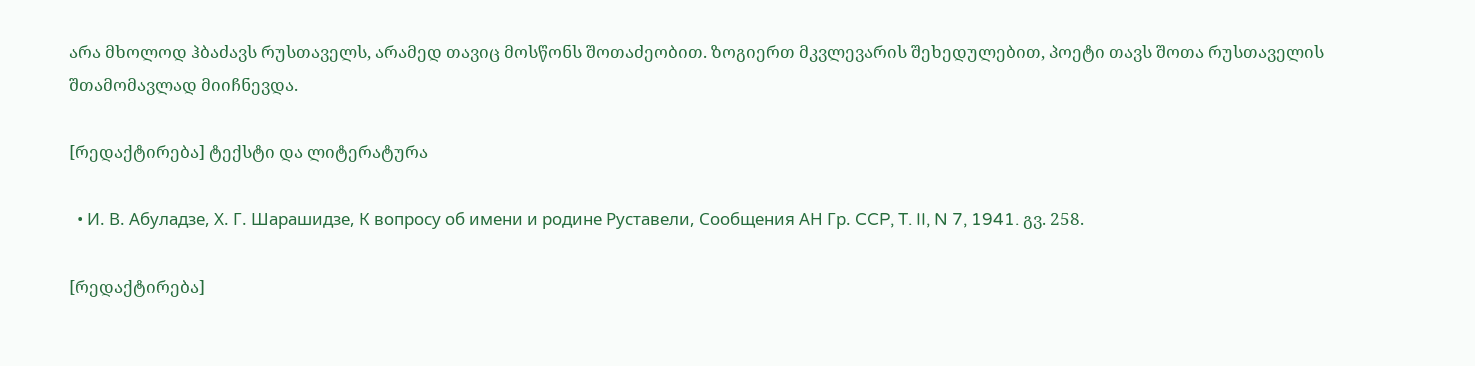არა მხოლოდ ჰბაძავს რუსთაველს, არამედ თავიც მოსწონს შოთაძეობით. ზოგიერთ მკვლევარის შეხედულებით, პოეტი თავს შოთა რუსთაველის შთამომავლად მიიჩნევდა.

[რედაქტირება] ტექსტი და ლიტერატურა

  • И. В. Абуладзе, Х. Г. Шарашидзе, К вопросу об имени и родине Руставели, Сообщения АН Гр. CCP, T. II, N 7, 1941. გვ. 258.

[რედაქტირება]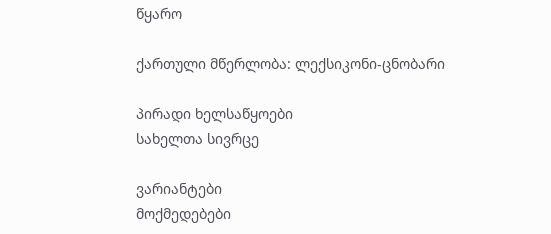წყარო

ქართული მწერლობა: ლექსიკონი-ცნობარი

პირადი ხელსაწყოები
სახელთა სივრცე

ვარიანტები
მოქმედებები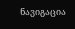ნავიგაცია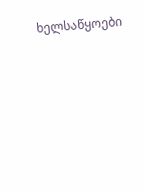ხელსაწყოები